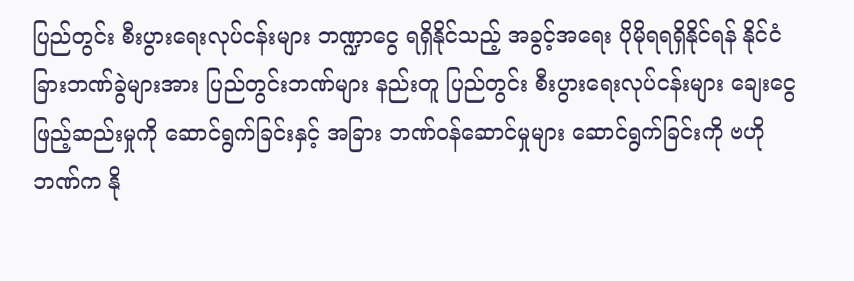ပြည်တွင်း စီးပွားရေးလုပ်ငန်းများ ဘဏ္ဍာငွေ ရရှိနိုင်သည့် အခွင့်အရေး ပိုမိုရရရှိနိုင်ရန် နိုင်ငံခြားဘဏ်ခွဲများအား ပြည်တွင်းဘဏ်များ နည်းတူ ပြည်တွင်း စီးပွားရေးလုပ်ငန်းများ ချေးငွေ ဖြည့်ဆည်းမှုကို ဆောင်ရွက်ခြင်းနှင့် အခြား ဘဏ်ဝန်ဆောင်မှုများ ဆောင်ရွက်ခြင်းကို ဗဟိုဘဏ်က နို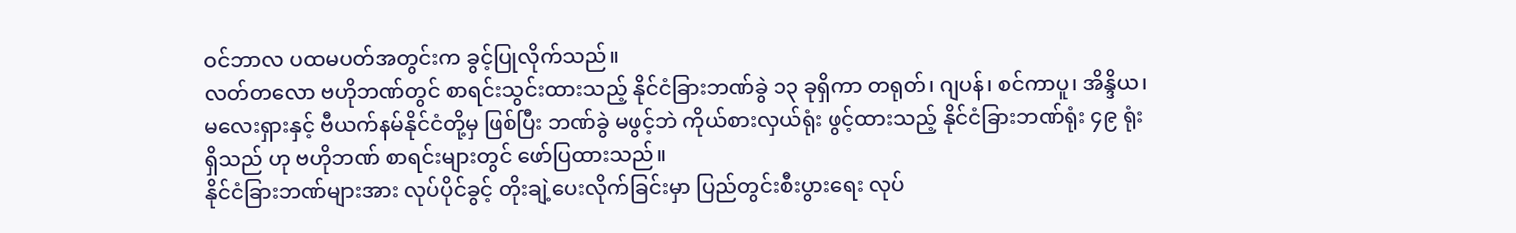ဝင်ဘာလ ပထမပတ်အတွင်းက ခွင့်ပြုလိုက်သည်။
လတ်တလော ဗဟိုဘဏ်တွင် စာရင်းသွင်းထားသည့် နိုင်ငံခြားဘဏ်ခွဲ ၁၃ ခုရှိကာ တရုတ်၊ ဂျပန်၊ စင်ကာပူ၊ အိန္ဒိယ၊ မလေးရှားနှင့် ဗီယက်နမ်နိုင်ငံတို့မှ ဖြစ်ပြီး ဘဏ်ခွဲ မဖွင့်ဘဲ ကိုယ်စားလှယ်ရုံး ဖွင့်ထားသည့် နိုင်ငံခြားဘဏ်ရုံး ၄၉ ရုံး ရှိသည် ဟု ဗဟိုဘဏ် စာရင်းများတွင် ဖော်ပြထားသည်။
နိုင်ငံခြားဘဏ်များအား လုပ်ပိုင်ခွင့် တိုးချဲ့ပေးလိုက်ခြင်းမှာ ပြည်တွင်းစီးပွားရေး လုပ်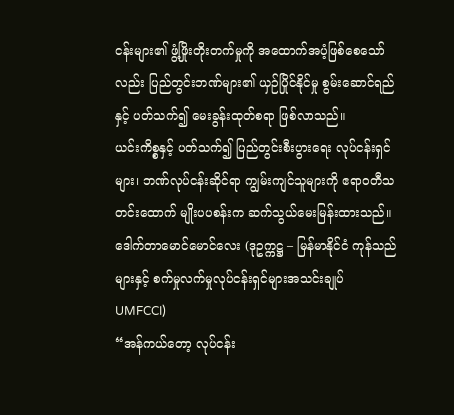ငန်းများ၏ ဖွံ့ဖြိုးတိုးတက်မှုကို အထောက်အပံ့ဖြစ်စေသော်လည်း ပြည်တွင်းဘဏ်များ၏ ယှဉ်ပြိုင်နိုင်မှု စွမ်းဆောင်ရည်နှင့် ပတ်သက်၍ မေးခွန်းထုတ်စရာ ဖြစ်လာသည်။
ယင်းကိစ္စနှင့် ပတ်သက်၍ ပြည်တွင်းစီးပွားရေး လုပ်ငန်းရှင်များ၊ ဘဏ်လုပ်ငန်းဆိုင်ရာ ကျွမ်းကျင်သူများကို ဧရာဝတီသတင်းထောက် မျိုးပပစန်းက ဆက်သွယ်မေးမြန်းထားသည်။
ဒေါက်တာမောင်မောင်လေး (ဒုဥက္ကဋ္ဌ – မြန်မာနိုင်ငံ ကုန်သည်များနှင့် စက်မှုလက်မှုလုပ်ငန်းရှင်များအသင်းချုပ် UMFCCI)
“အန်ကယ်တော့ လုပ်ငန်း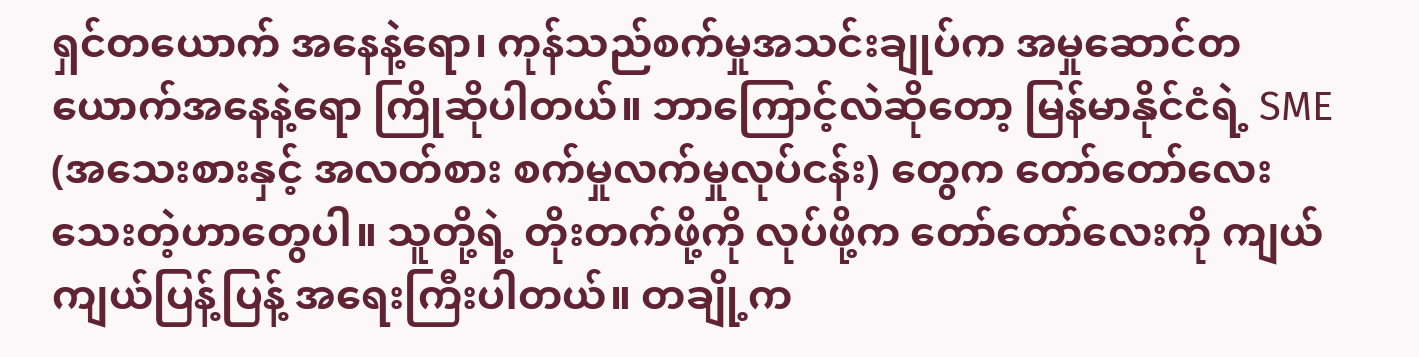ရှင်တယောက် အနေနဲ့ရော၊ ကုန်သည်စက်မှုအသင်းချုပ်က အမှုဆောင်တယောက်အနေနဲ့ရော ကြိုဆိုပါတယ်။ ဘာကြောင့်လဲဆိုတော့ မြန်မာနိုင်ငံရဲ့ SME (အသေးစားနှင့် အလတ်စား စက်မှုလက်မှုလုပ်ငန်း) တွေက တော်တော်လေး သေးတဲ့ဟာတွေပါ။ သူတို့ရဲ့ တိုးတက်ဖို့ကို လုပ်ဖို့က တော်တော်လေးကို ကျယ်ကျယ်ပြန့်ပြန့် အရေးကြီးပါတယ်။ တချို့က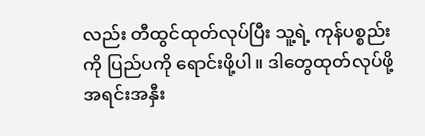လည်း တီထွင်ထုတ်လုပ်ပြီး သူ့ရဲ့ ကုန်ပစ္စည်းကို ပြည်ပကို ရောင်းဖို့ပါ။ ဒါတွေထုတ်လုပ်ဖို့ အရင်းအနှီး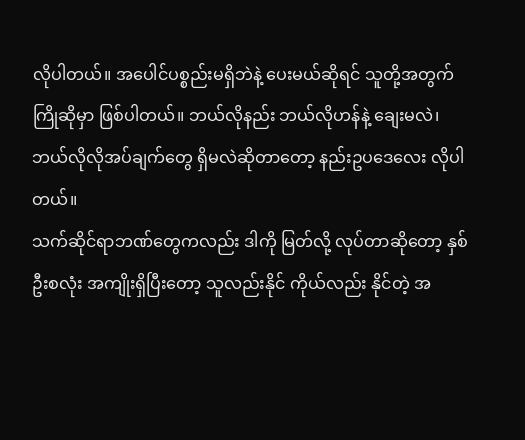လိုပါတယ်။ အပေါင်ပစ္စည်းမရှိဘဲနဲ့ ပေးမယ်ဆိုရင် သူတို့အတွက် ကြိုဆိုမှာ ဖြစ်ပါတယ်။ ဘယ်လိုနည်း ဘယ်လိုဟန်နဲ့ ချေးမလဲ၊ ဘယ်လိုလိုအပ်ချက်တွေ ရှိမလဲဆိုတာတော့ နည်းဥပဒေလေး လိုပါတယ်။
သက်ဆိုင်ရာဘဏ်တွေကလည်း ဒါကို မြတ်လို့ လုပ်တာဆိုတော့ နှစ်ဦးစလုံး အကျိုးရှိပြီးတော့ သူလည်းနိုင် ကိုယ်လည်း နိုင်တဲ့ အ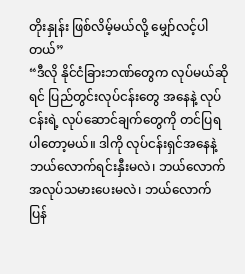တိုးနှုန်း ဖြစ်လိမ့်မယ်လို့ မျှော်လင့်ပါတယ်”
“ဒီလို နိုင်ငံခြားဘဏ်တွေက လုပ်မယ်ဆိုရင် ပြည်တွင်းလုပ်ငန်းတွေ အနေနဲ့ လုပ်ငန်းရဲ့ လုပ်ဆောင်ချက်တွေကို တင်ပြရပါတော့မယ်။ ဒါကို လုပ်ငန်းရှင်အနေနဲ့ ဘယ်လောက်ရင်းနှီးမလဲ၊ ဘယ်လောက် အလုပ်သမားပေးမလဲ၊ ဘယ်လောက် ပြန်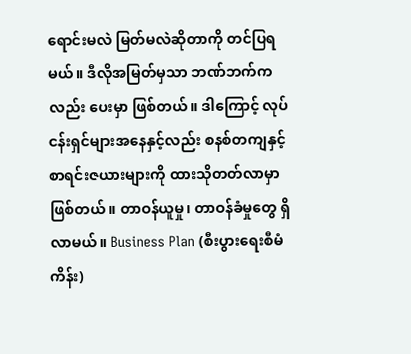ရောင်းမလဲ မြတ်မလဲဆိုတာကို တင်ပြရမယ်။ ဒီလိုအမြတ်မှသာ ဘဏ်ဘက်ကလည်း ပေးမှာ ဖြစ်တယ်။ ဒါကြောင့် လုပ်ငန်းရှင်များအနေနှင့်လည်း စနစ်တကျနှင့် စာရင်းဇယားများကို ထားသိုတတ်လာမှာ ဖြစ်တယ်။ တာဝန်ယူမှု၊ တာဝန်ခံမှုတွေ ရှိလာမယ်။ Business Plan (စီးပွားရေးစီမံကိန်း)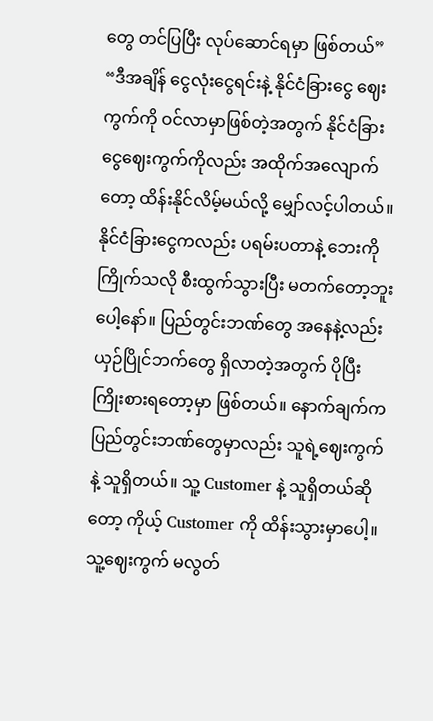တွေ တင်ပြပြီး လုပ်ဆောင်ရမှာ ဖြစ်တယ်”
“ဒီအချိန် ငွေလုံးငွေရင်းနဲ့ နိုင်ငံခြားငွေ ဈေးကွက်ကို ဝင်လာမှာဖြစ်တဲ့အတွက် နိုင်ငံခြားငွေဈေးကွက်ကိုလည်း အထိုက်အလျောက်တော့ ထိန်းနိုင်လိမ့်မယ်လို့ မျှော်လင့်ပါတယ်။ နိုင်ငံခြားငွေကလည်း ပရမ်းပတာနဲ့ ဘေးကို ကြိုက်သလို စီးထွက်သွားပြီး မတက်တော့ဘူးပေါ့နော်။ ပြည်တွင်းဘဏ်တွေ အနေနဲ့လည်း ယှဉ်ပြိုင်ဘက်တွေ ရှိလာတဲ့အတွက် ပိုပြီး ကြိုးစားရတော့မှာ ဖြစ်တယ်။ နောက်ချက်က ပြည်တွင်းဘဏ်တွေမှာလည်း သူရဲ့ဈေးကွက်နဲ့ သူရှိတယ်။ သူ့ Customer နဲ့ သူရှိတယ်ဆိုတော့ ကိုယ့် Customer ကို ထိန်းသွားမှာပေါ့။ သူ့ဈေးကွက် မလွတ်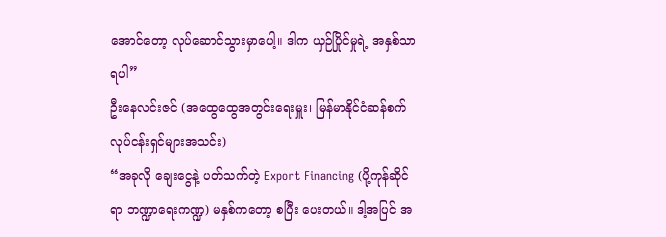အောင်တော့ လုပ်ဆောင်သွားမှာပေါ့။ ဒါက ယှဉ်ပြိုင်မှုရဲ့ အနှစ်သာရပါ”
ဦးနေလင်းဇင် (အထွေထွေအတွင်းရေးမှူး၊ မြန်မာနိုင်ငံဆန်စက်လုပ်ငန်းရှင်များအသင်း)
“အခုလို ချေးငွေနဲ့ ပတ်သက်တဲ့ Export Financing (ပို့ကုန်ဆိုင်ရာ ဘဏ္ဍာရေးကဏ္ဍ) မနှစ်ကတော့ စပြီး ပေးတယ်။ ဒါ့အပြင် အ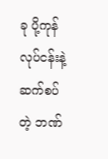ခု ပို့ကုန်လုပ်ငန်းနဲ့ ဆက်စပ်တဲ့ ဘဏ်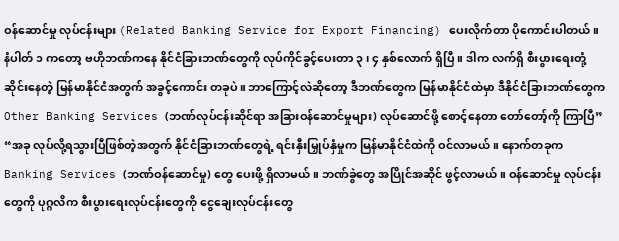ဝန်ဆောင်မှု လုပ်ငန်းများ (Related Banking Service for Export Financing) ပေးလိုက်တာ ပိုကောင်းပါတယ်။ နံပါတ် ၁ ကတော့ ဗဟိုဘဏ်ကနေ နိုင်ငံခြားဘဏ်တွေကို လုပ်ကိုင်ခွင့်ပေးတာ ၃ ၊ ၄ နှစ်လောက် ရှိပြီ။ ဒါက လက်ရှိ စီးပွားရေးတုံ့ဆိုင်းနေတဲ့ မြန်မာနိုင်ငံအတွက် အခွင့်ကောင်း တခုပဲ။ ဘာကြောင့်လဲဆိုတော့ ဒီဘဏ်တွေက မြန်မာနိုင်ငံထဲမှာ ဒီနိုင်ငံခြားဘဏ်တွေက Other Banking Services (ဘဏ်လုပ်ငန်းဆိုင်ရာ အခြားဝန်ဆောင်မှုများ) လုပ်ဆောင်ဖို့ စောင့်နေတာ တော်တော့်ကို ကြာပြီ”
“အခု လုပ်လို့ရသွားပြီဖြစ်တဲ့အတွက် နိုင်ငံခြားဘဏ်တွေရဲ့ ရင်းနှီးမြှုပ်နှံမှုက မြန်မာနိုင်ငံထဲကို ဝင်လာမယ်။ နောက်တခုက Banking Services (ဘဏ်ဝန်ဆောင်မှု) တွေ ပေးဖို့ ရှိလာမယ်။ ဘဏ်ခွဲတွေ အပြိုင်အဆိုင် ဖွင့်လာမယ်။ ဝန်ဆောင်မှု လုပ်ငန်းတွေကို ပုဂ္ဂလိက စီးပွားရေးလုပ်ငန်းတွေကို ငွေချေးလုပ်ငန်းတွေ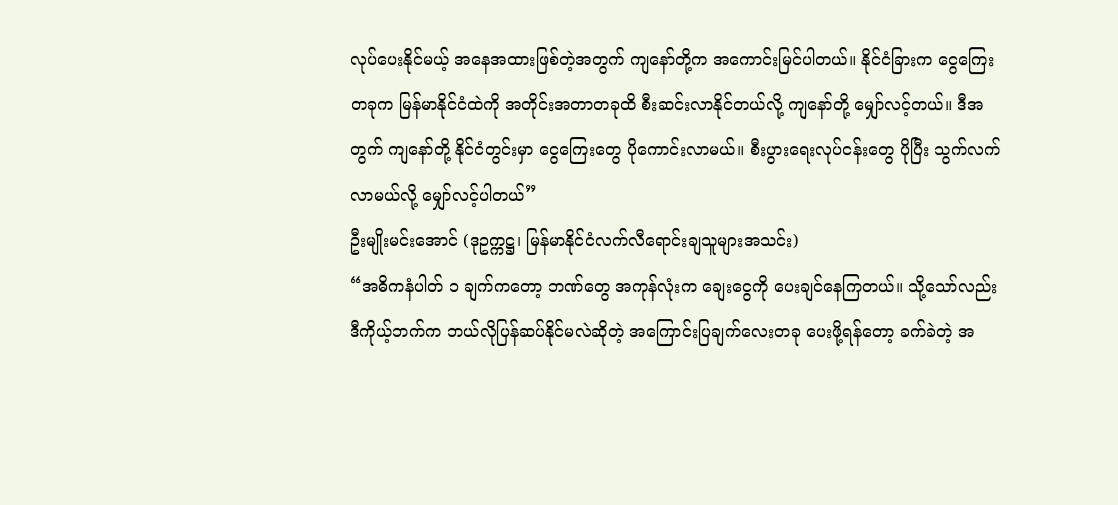လုပ်ပေးနိုင်မယ့် အနေအထားဖြစ်တဲ့အတွက် ကျနော်တို့က အကောင်းမြင်ပါတယ်။ နိုင်ငံခြားက ငွေကြေးတခုက မြန်မာနိုင်ငံထဲကို အတိုင်းအတာတခုထိ စီးဆင်းလာနိုင်တယ်လို့ ကျနော်တို့ မျှော်လင့်တယ်။ ဒီအတွက် ကျနော်တို့ နိုင်ငံတွင်းမှာ ငွေကြေးတွေ ပိုကောင်းလာမယ်။ စီးပွားရေးလုပ်ငန်းတွေ ပိုပြီး သွက်လက်လာမယ်လို့ မျှော်လင့်ပါတယ်”
ဦးမျိုးမင်းအောင် (ဒုဥက္ကဋ္ဌ၊ မြန်မာနိုင်ငံလက်လီရောင်းချသူများအသင်း)
“အဓိကနံပါတ် ၁ ချက်ကတော့ ဘဏ်တွေ အကုန်လုံးက ချေးငွေကို ပေးချင်နေကြတယ်။ သို့သော်လည်း ဒီကိုယ့်ဘက်က ဘယ်လိုပြန်ဆပ်နိုင်မလဲဆိုတဲ့ အကြောင်းပြချက်လေးတခု ပေးဖို့ရန်တော့ ခက်ခဲတဲ့ အ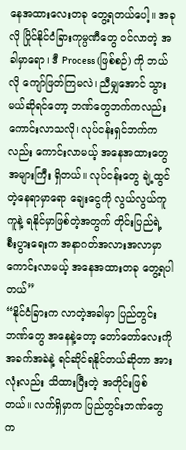နေအထားလေးတခု တွေ့ရတယ်ပေါ့။ အခုလို ပြိုင်နိုင်ငံခြားကုမ္ပဏီတွေ ဝင်လာတဲ့ အခါမှာရော၊ ဒီ Process (ဖြစ်စဉ်) ကို ဘယ်လို ကျော်ဖြတ်ကြမလဲ၊ ညီမျှအောင် သွားမယ်ဆိုရင်တော့ ဘဏ်တွေဘက်ကလည်း ကောင်းလာသလို၊ လုပ်ငန်းရှင်ဘက်ကလည်း ကောင်းလာမယ့် အနေအထားတွေ အများကြီး ရှိတယ်။ လုပ်ငန်းတွေ ချဲ့ထွင်တဲ့နေရာမှာရော ချေးငွေကို လွယ်လွယ်ကူကူနဲ့ ရနိုင်မှာဖြစ်တဲ့အတွက် တိုင်းပြည်ရဲ့ စီးပွားရေးက အနာဂတ်အလားအလာမှာ ကောင်းလာမယ့် အနေအထားတခု တွေ့ရပါတယ်”
“နိုင်ငံခြားက လာတဲ့အခါမှာ ပြည်တွင်းဘဏ်တွေ အနေနဲ့တော့ တော်တော်လေးကို အခက်အခဲနဲ့ ရင်ဆိုင်ရနိုင်တယ်ဆိုတာ အားလုံးလည်း သိထားပြီးတဲ့ အတိုင်းဖြစ်တယ်။ လက်ရှိမှာက ပြည်တွင်းဘဏ်တွေက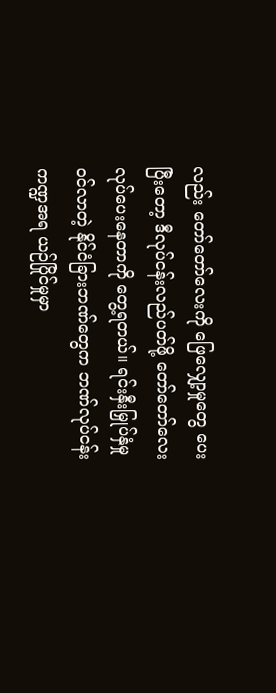လည်း တော်တော်လေးကို ဖြေလျှော့မှုတွေ ပေးပြီးတော့ ဒီလုပ်ငန်းလည်ပတ်ဖို့ တော်တော်လေး လုပ်ပေးနေတာကို တွေ့ရတယ်။ ရင်းနှီးမြှုပ်နှံမှု ဝင်လာတဲ့ နိုင်ငံခြားဘဏ်တွေက ဘဏ်လုပ်ငန်းကဏ္ဍအရ ယဉ်ပြိုင်မှုမှာ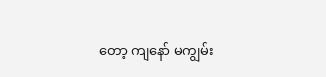တော့ ကျနော် မကျွမ်း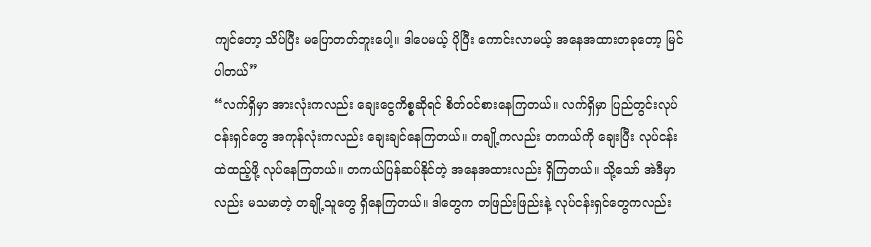ကျင်တော့ သိပ်ပြီး မပြောတတ်ဘူးပေါ့။ ဒါပေမယ့် ပိုပြီး ကောင်းလာမယ့် အနေအထားတခုတော့ မြင်ပါတယ်”
“လက်ရှိမှာ အားလုံးကလည်း ချေးငွေကိစ္စဆိုရင် စိတ်ဝင်စားနေကြတယ်။ လက်ရှိမှာ ပြည်တွင်းလုပ်ငန်းရှင်တွေ အကုန်လုံးကလည်း ချေးချင်နေကြတယ်။ တချို့ကလည်း တကယ်ကို ချေးပြီး လုပ်ငန်းထဲထည့်ဖို့ လုပ်နေကြတယ်။ တကယ်ပြန်ဆပ်နိုင်တဲ့ အနေအထားလည်း ရှိကြတယ်။ သို့သော် အဲဒီမှာလည်း မသမာတဲ့ တချို့သူတွေ ရှိနေကြတယ်။ ဒါတွေက တဖြည်းဖြည်းနဲ့ လုပ်ငန်းရှင်တွေကလည်း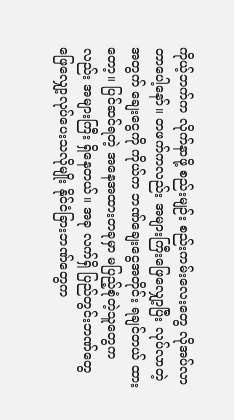ကိုယ့်ဘက်က လိုက်နာဖို့ စည်းမျဉ်း စည်းကမ်းလေးတွေ လိုအပ်လာတာပေါ့နော်။ တဖက်ကလည်း အများကြီးဖြေလျှော့ပြီး လုပ်လာတဲ့အတွက် ချေးငွေကို ကိုယ်က ဘဏ်ချေးငွေအတိုင်း ရချင်တယ် ထားတော့။ ပြင်ဆင်ရတဲ့ အနေအထားတခုမှာ မပြည့်စုံတဲ့သူတွေကလည်း အများကြီး ရှိနေတယ်။ အခု လက်ရှိ ပြည်တွင်းဘဏ်တွေ ဖြေလျှော့လုပ်ပေးသလိုမျိုး နိုင်ငံခြားဘဏ်တွေက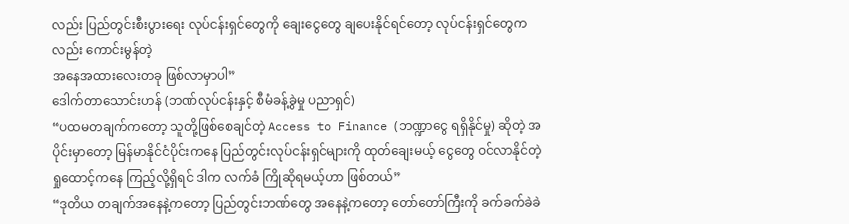လည်း ပြည်တွင်းစီးပွားရေး လုပ်ငန်းရှင်တွေကို ချေးငွေတွေ ချပေးနိုင်ရင်တော့ လုပ်ငန်းရှင်တွေကလည်း ကောင်းမွန်တဲ့
အနေအထားလေးတခု ဖြစ်လာမှာပါ”
ဒေါက်တာသောင်းဟန် (ဘဏ်လုပ်ငန်းနှင့် စီမံခန့်ခွဲမှု ပညာရှင်)
“ပထမတချက်ကတော့ သူတို့ဖြစ်စေချင်တဲ့ Access to Finance (ဘဏ္ဍာငွေ ရရှိနိုင်မှု) ဆိုတဲ့ အပိုင်းမှာတော့ မြန်မာနိုင်ငံပိုင်းကနေ ပြည်တွင်းလုပ်ငန်းရှင်များကို ထုတ်ချေးမယ့် ငွေတွေ ဝင်လာနိုင်တဲ့ ရှုထောင့်ကနေ ကြည့်လို့ရှိရင် ဒါက လက်ခံ ကြိုဆိုရမယ့်ဟာ ဖြစ်တယ်”
“ဒုတိယ တချက်အနေနဲ့ကတော့ ပြည်တွင်းဘဏ်တွေ အနေနဲ့ကတော့ တော်တော်ကြီးကို ခက်ခက်ခဲခဲ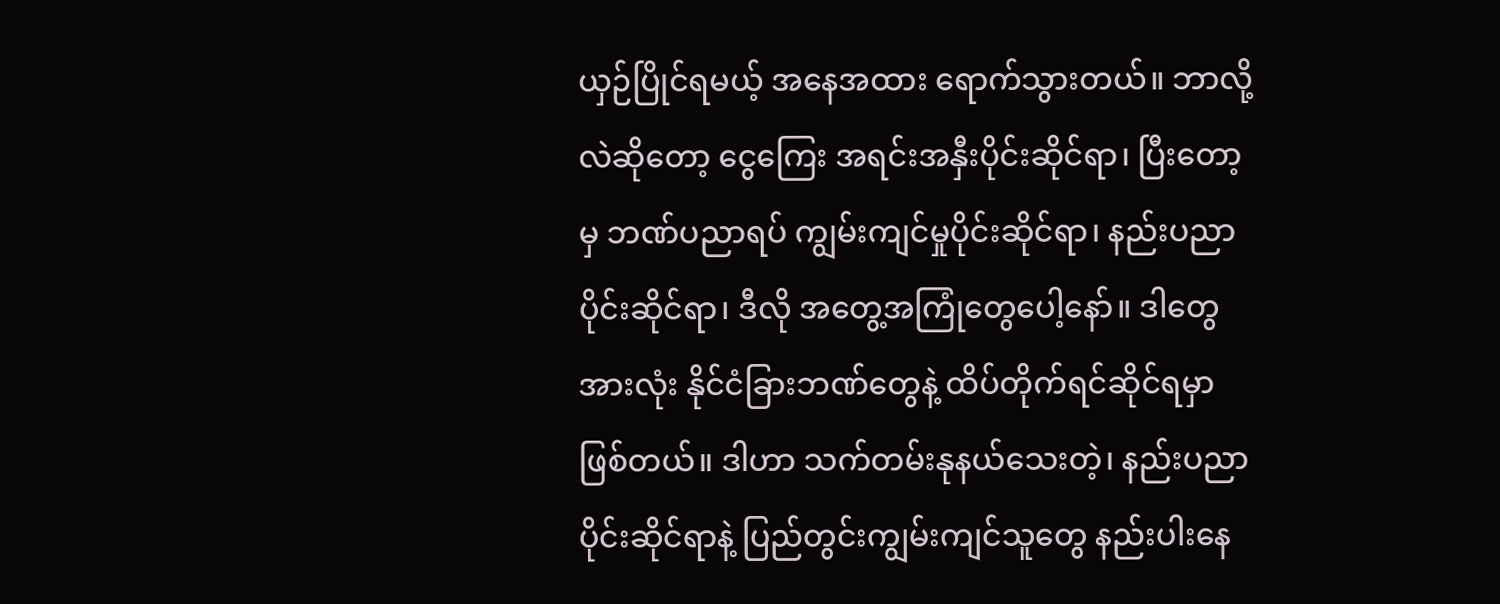ယှဉ်ပြိုင်ရမယ့် အနေအထား ရောက်သွားတယ်။ ဘာလို့လဲဆိုတော့ ငွေကြေး အရင်းအနှီးပိုင်းဆိုင်ရာ၊ ပြီးတော့မှ ဘဏ်ပညာရပ် ကျွမ်းကျင်မှုပိုင်းဆိုင်ရာ၊ နည်းပညာပိုင်းဆိုင်ရာ၊ ဒီလို အတွေ့အကြုံတွေပေါ့နော်။ ဒါတွေအားလုံး နိုင်ငံခြားဘဏ်တွေနဲ့ ထိပ်တိုက်ရင်ဆိုင်ရမှာ ဖြစ်တယ်။ ဒါဟာ သက်တမ်းနုနယ်သေးတဲ့၊ နည်းပညာပိုင်းဆိုင်ရာနဲ့ ပြည်တွင်းကျွမ်းကျင်သူတွေ နည်းပါးနေ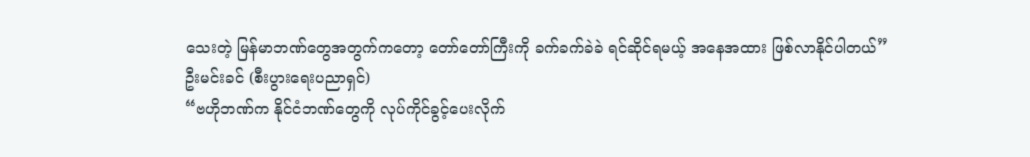သေးတဲ့ မြန်မာဘဏ်တွေအတွက်ကတော့ တော်တော်ကြီးကို ခက်ခက်ခဲခဲ ရင်ဆိုင်ရမယ့် အနေအထား ဖြစ်လာနိုင်ပါတယ်”
ဦးမင်းခင် (စီးပွားရေးပညာရှင်)
“ဗဟိုဘဏ်က နိုင်ငံဘဏ်တွေကို လုပ်ကိုင်ခွင့်ပေးလိုက်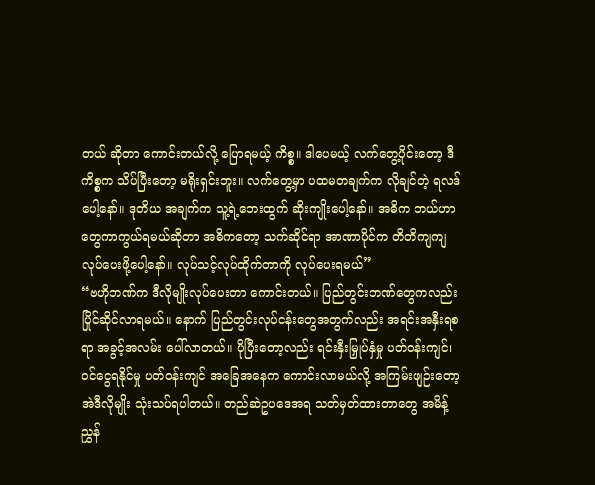တယ် ဆိုတာ ကောင်းတယ်လို့ ပြောရမယ့် ကိစ္စ။ ဒါပေမယ့် လက်တွေ့ပိုင်းတော့ ဒီကိစ္စက သိပ်ပြီးတော့ မရိုးရှင်းဘူး။ လက်တွေ့မှာ ပထမတချက်က လိုချင်တဲ့ ရလဒ်ပေါ့နော်။ ဒုတိယ အချက်က သူ့ရဲ့ဘေးထွက် ဆိုးကျိုးပေါ့နော်။ အဓိက ဘယ်ဟာတွေကာကွယ်ရမယ်ဆိုတာ အဓိကတော့ သက်ဆိုင်ရာ အာဏာပိုင်က တိတိကျကျ လုပ်ပေးဖို့ပေါ့နော်။ လုပ်သင့်လုပ်ထိုက်တာကို လုပ်ပေးရမယ်”
“ဗဟိုဘဏ်က ဒီလိုမျိုးလုပ်ပေးတာ ကောင်းတယ်။ ပြည်တွင်းဘဏ်တွေကလည်း ပြိုင်ဆိုင်လာရမယ်။ နောက် ပြည်တွင်းလုပ်ငန်းတွေအတွက်လည်း အရင်းအနှီးရစရာ အခွင့်အလမ်း ပေါ်လာတယ်။ ပိုပြီးတော့လည်း ရင်းနှီးမြှုပ်နှံမှု ပတ်ဝန်းကျင်၊ ဝင်ငွေရနိုင်မှု ပတ်ဝန်းကျင် အခြေအနေက ကောင်းလာမယ်လို့ အကြမ်းဖျဉ်းတော့ အဲဒီလိုမျိုး သုံးသပ်ရပါတယ်။ တည်ဆဲဥပဒေအရ သတ်မှတ်ထားတာတွေ အမိန့်ညွှန်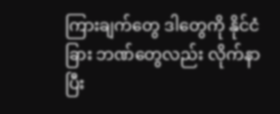ကြားချက်တွေ ဒါတွေကို နိုင်ငံခြား ဘဏ်တွေလည်း လိုက်နာပြီး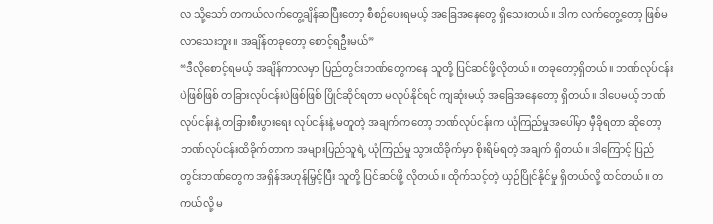လ သို့သော် တကယ်လက်တွေ့ချိန်ဆပြီးတော့ စီစဉ်ပေးရမယ့် အခြေအနေတွေ ရှိသေးတယ်။ ဒါက လက်တွေ့တော့ ဖြစ်မလာသေးဘူး။ အချိန်တခုတော့ စောင့်ရဦးမယ်”
“ဒီလိုစောင့်ရမယ့် အချိန်ကာလမှာ ပြည်တွင်းဘဏ်တွေကနေ သူတို့ ပြင်ဆင်ဖို့လိုတယ်။ တခုတော့ရှိတယ်။ ဘဏ်လုပ်ငန်းပဲဖြစ်ဖြစ် တခြားလုပ်ငန်းပဲဖြစ်ဖြစ် ပြိုင်ဆိုင်ရတာ မလုပ်နိုင်ရင် ကျဆုံးမယ့် အခြေအနေတော့ ရှိတယ်။ ဒါပေမယ့် ဘဏ်လုပ်ငန်းနဲ့ တခြားစီးပွားရေး လုပ်ငန်းနဲ့ မတူတဲ့ အချက်ကတော့ ဘဏ်လုပ်ငန်းက ယုံကြည်မှုအပေါ်မှာ မှီခိုရတာ ဆိုတော့ ဘဏ်လုပ်ငန်းထိခိုက်တာက အများပြည်သူရဲ့ ယုံကြည်မှု သွားထိခိုက်မှာ စိုးရိမ်ရတဲ့ အချက် ရှိတယ်။ ဒါကြောင့် ပြည်တွင်းဘဏ်တွေက အရှိန်အဟုန်မြှင့်ပြီး သူတို့ ပြင်ဆင်ဖို့ လိုတယ်။ ထိုက်သင့်တဲ့ ယှဉ်ပြိုင်နိုင်မှု ရှိတယ်လို့ ထင်တယ်။ တကယ်လို့ မ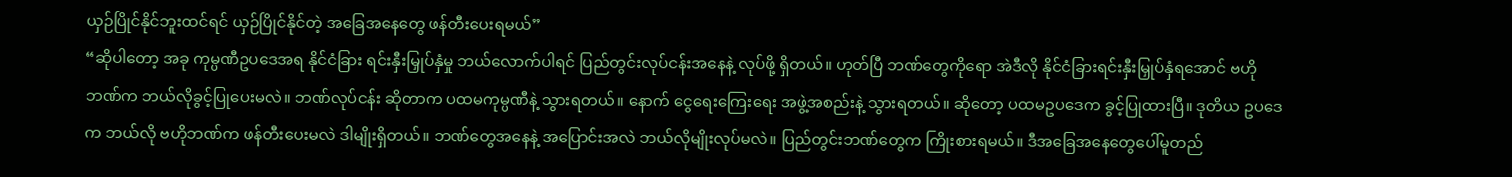ယှဉ်ပြိုင်နိုင်ဘူးထင်ရင် ယှဉ်ပြိုင်နိုင်တဲ့ အခြေအနေတွေ ဖန်တီးပေးရမယ်”
“ဆိုပါတော့ အခု ကုမ္ပဏီဥပဒေအရ နိုင်ငံခြား ရင်းနှီးမြှုပ်နှံမှု ဘယ်လောက်ပါရင် ပြည်တွင်းလုပ်ငန်းအနေနဲ့ လုပ်ဖို့ ရှိတယ်။ ဟုတ်ပြီ ဘဏ်တွေကိုရော အဲဒီလို နိုင်ငံခြားရင်းနှီးမြှုပ်နှံရအောင် ဗဟိုဘဏ်က ဘယ်လိုခွင့်ပြုပေးမလဲ။ ဘဏ်လုပ်ငန်း ဆိုတာက ပထမကုမ္ပဏီနဲ့ သွားရတယ်။ နောက် ငွေရေးကြေးရေး အဖွဲ့အစည်းနဲ့ သွားရတယ်။ ဆိုတော့ ပထမဥပဒေက ခွင့်ပြုထားပြီ။ ဒုတိယ ဥပဒေက ဘယ်လို ဗဟိုဘဏ်က ဖန်တီးပေးမလဲ ဒါမျိုးရှိတယ်။ ဘဏ်တွေအနေနဲ့ အပြောင်းအလဲ ဘယ်လိုမျိုးလုပ်မလဲ။ ပြည်တွင်းဘဏ်တွေက ကြိုးစားရမယ်။ ဒီအခြေအနေတွေပေါ်မူတည်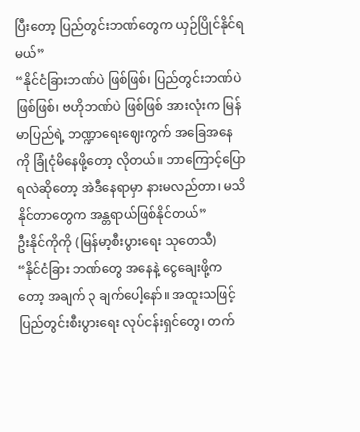ပြီးတော့ ပြည်တွင်းဘဏ်တွေက ယှဉ်ပြိုင်နိုင်ရမယ်”
“နိုင်ငံခြားဘဏ်ပဲ ဖြစ်ဖြစ်၊ ပြည်တွင်းဘဏ်ပဲ ဖြစ်ဖြစ်၊ ဗဟိုဘဏ်ပဲ ဖြစ်ဖြစ် အားလုံးက မြန်မာပြည်ရဲ့ ဘဏ္ဍာရေးဈေးကွက် အခြေအနေကို ခြုံငုံမိနေဖို့တော့ လိုတယ်။ ဘာကြောင့်ပြောရလဲဆိုတော့ အဲဒီနေရာမှာ နားမလည်တာ၊ မသိနိုင်တာတွေက အန္တရာယ်ဖြစ်နိုင်တယ်”
ဦးနိုင်ကိုကို (မြန်မာ့စီးပွားရေး သုတေသီ)
“နိုင်ငံခြား ဘဏ်တွေ အနေနဲ့ ငွေချေးဖို့ကတော့ အချက် ၃ ချက်ပေါ့နော်။ အထူးသဖြင့် ပြည်တွင်းစီးပွားရေး လုပ်ငန်းရှင်တွေ၊ တက်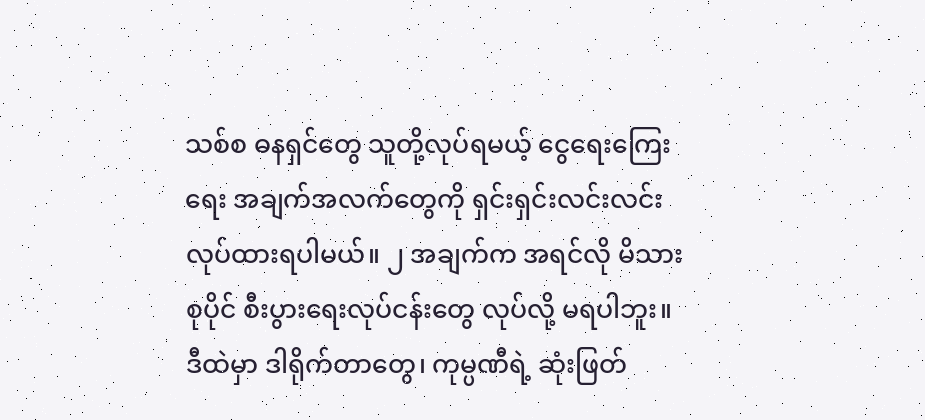သစ်စ ဓနရှင်တွေ သူတို့လုပ်ရမယ့် ငွေရေးကြေးရေး အချက်အလက်တွေကို ရှင်းရှင်းလင်းလင်း လုပ်ထားရပါမယ်။ ၂ အချက်က အရင်လို မိသားစုပိုင် စီးပွားရေးလုပ်ငန်းတွေ လုပ်လို့ မရပါဘူး။ ဒီထဲမှာ ဒါရိုက်တာတွေ၊ ကုမ္ပဏီရဲ့ ဆုံးဖြတ်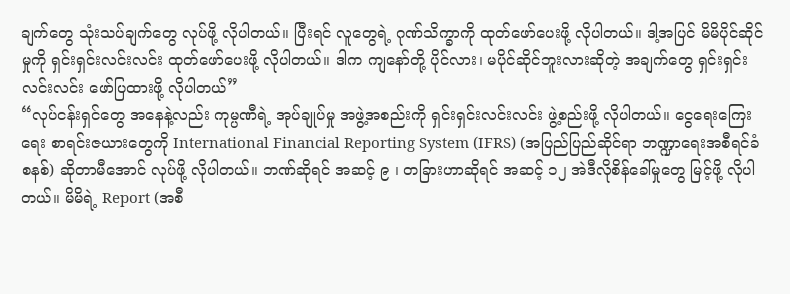ချက်တွေ သုံးသပ်ချက်တွေ လုပ်ဖို့ လိုပါတယ်။ ပြီးရင် လူတွေရဲ့ ဂုဏ်သိက္ခာကို ထုတ်ဖော်ပေးဖို့ လိုပါတယ်။ ဒါ့အပြင် မိမိပိုင်ဆိုင်မှုကို ရှင်းရှင်းလင်းလင်း ထုတ်ဖော်ပေးဖို့ လိုပါတယ်။ ဒါက ကျနော်တို့ ပိုင်လား၊ မပိုင်ဆိုင်ဘူးလားဆိုတဲ့ အချက်တွေ ရှင်းရှင်းလင်းလင်း ဖော်ပြထားဖို့ လိုပါတယ်”
“လုပ်ငန်းရှင်တွေ အနေနဲ့လည်း ကုမ္ပဏီရဲ့ အုပ်ချုပ်မှု အဖွဲ့အစည်းကို ရှင်းရှင်းလင်းလင်း ဖွဲ့စည်းဖို့ လိုပါတယ်။ ငွေရေးကြေးရေး စာရင်းဇယားတွေကို International Financial Reporting System (IFRS) (အပြည်ပြည်ဆိုင်ရာ ဘဏ္ဍာရေးအစီရင်ခံစနစ်) ဆိုတာမီအောင် လုပ်ဖို့ လိုပါတယ်။ ဘဏ်ဆိုရင် အဆင့် ၉ ၊ တခြားဟာဆိုရင် အဆင့် ၁၂ အဲဒီလိုစိန်ခေါ်မှုတွေ မြင့်ဖို့ လိုပါတယ်။ မိမိရဲ့ Report (အစီ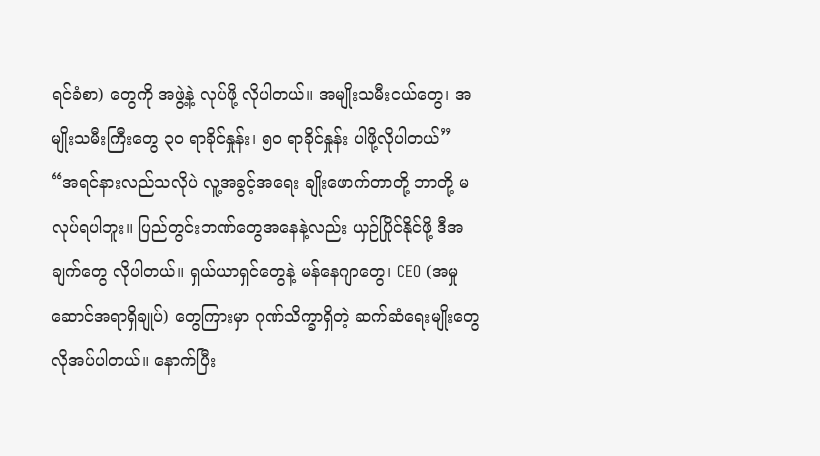ရင်ခံစာ) တွေကို အဖွဲ့နဲ့ လုပ်ဖို့ လိုပါတယ်။ အမျိုးသမီးငယ်တွေ၊ အမျိုးသမီးကြီးတွေ ၃၀ ရာခိုင်နှုန်း၊ ၅၀ ရာခိုင်နှုန်း ပါဖို့လိုပါတယ်”
“အရင်နားလည်သလိုပဲ လူ့အခွင့်အရေး ချိုးဖောက်တာတို့ ဘာတို့ မလုပ်ရပါဘူး။ ပြည်တွင်းဘဏ်တွေအနေနဲ့လည်း ယှဉ်ပြိုင်နိုင်ဖို့ ဒီအချက်တွေ လိုပါတယ်။ ရှယ်ယာရှင်တွေနဲ့ မန်နေဂျာတွေ၊ CEO (အမှုဆောင်အရာရှိချုပ်) တွေကြားမှာ ဂုဏ်သိက္ခာရှိတဲ့ ဆက်ဆံရေးမျိုးတွေ လိုအပ်ပါတယ်။ နောက်ပြီး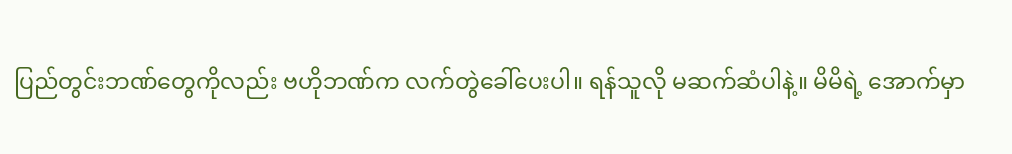ပြည်တွင်းဘဏ်တွေကိုလည်း ဗဟိုဘဏ်က လက်တွဲခေါ်ပေးပါ။ ရန်သူလို မဆက်ဆံပါနဲ့။ မိမိရဲ့ အောက်မှာ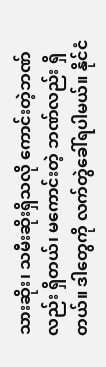သားဆိုး၊ သမီးဆိုးရှိသလို ကောင်းတဲ့ဘဏ်လည်း ရှိတယ်၊ မကောင်းတဲ့ ဘဏ်လည်း ရှိတယ်။ ဒါတွေကို လက်တွဲခေါ်ရပါမယ်။ နိုင်ငံ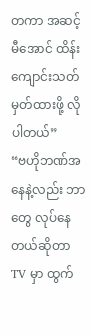တကာ အဆင့်မီအောင် ထိန်းကျောင်းသတ်မှတ်ထားဖို့ လိုပါတယ်”
“ဗဟိုဘဏ်အနေနဲ့လည်း ဘာတွေ လုပ်နေတယ်ဆိုတာ TV မှာ ထွက်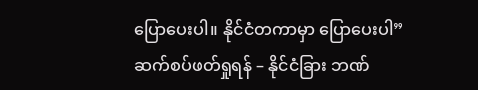ပြောပေးပါ။ နိုင်ငံတကာမှာ ပြောပေးပါ”
ဆက်စပ်ဖတ်ရှုရန် – နိုင်ငံခြား ဘဏ်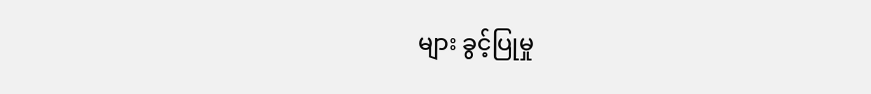များ ခွင့်ပြုမှု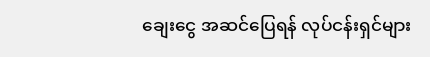ချေးငွေ အဆင်ပြေရန် လုပ်ငန်းရှင်များ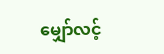မျှော်လင့်